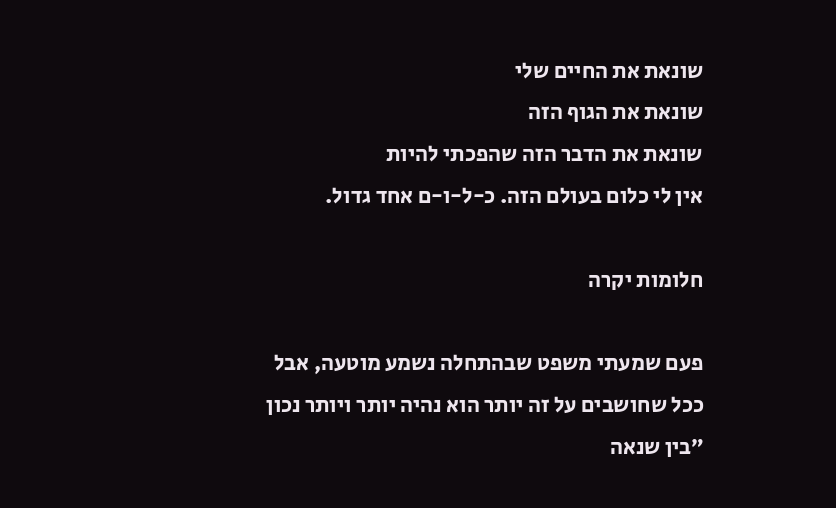שונאת את החיים שלי
שונאת את הגוף הזה
שונאת את הדבר הזה שהפכתי להיות
אין לי כלום בעולם הזה. כ-ל-ו-ם אחד גדול.

חלומות יקרה

פעם שמעתי משפט שבהתחלה נשמע מוטעה, אבל ככל שחושבים על זה יותר הוא נהיה יותר ויותר נכון
״בין שנאה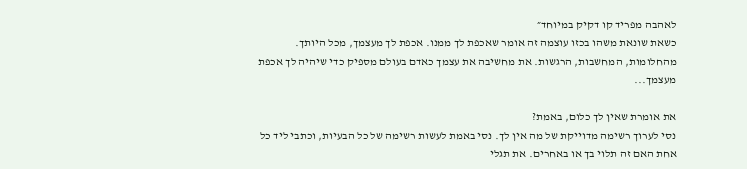לאהבה מפריד קו דקיק במיוחד״
כשאת שונאת משהו בכזו עוצמה זה אומר שאכפת לך ממנו. אכפת לך מעצמך, מכל היותך. מהחלומות, המחשבות, הרגשות. את מחשיבה את עצמך כאדם בעולם מספיק כדי שיהיה לך אכפת מעצמך...

את אומרת שאין לך כלום, באמת?
נסי לערוך רשימה מדוייקת של מה אין לך. נסי באמת לעשות רשימה של כל הבעיות, וכתבי ליד כל אחת האם זה תלוי בך או באחרים. את תגלי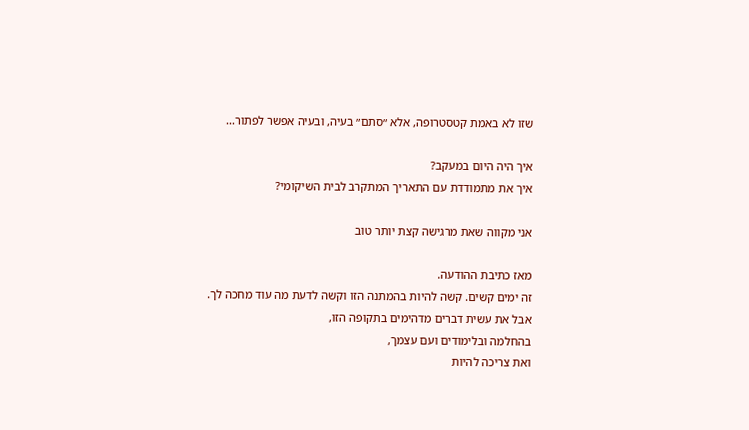שזו לא באמת קטסטרופה, אלא ״סתם״ בעיה, ובעיה אפשר לפתור...

איך היה היום במעקב?
איך את מתמודדת עם התאריך המתקרב לבית השיקומי?

אני מקווה שאת מרגישה קצת יותר טוב

מאז כתיבת ההודעה.
זה ימים קשים. קשה להיות בהמתנה הזו וקשה לדעת מה עוד מחכה לך.
אבל את עשית דברים מדהימים בתקופה הזו,
בהחלמה ובלימודים ועם עצמך,
ואת צריכה להיות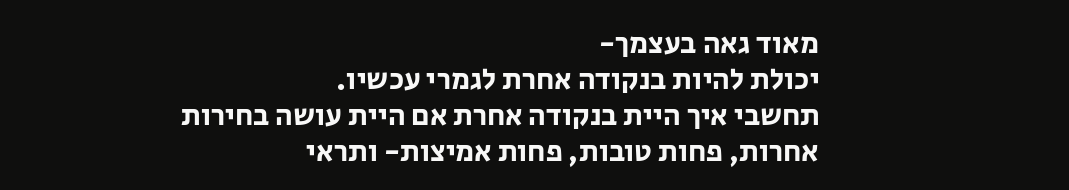מאוד גאה בעצמך-
יכולת להיות בנקודה אחרת לגמרי עכשיו.
תחשבי איך היית בנקודה אחרת אם היית עושה בחירות אחרות, פחות טובות, פחות אמיצות- ותראי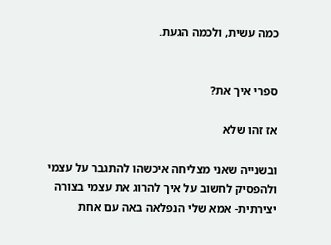כמה עשית, ולכמה הגעת.


ספרי איך את?

אז זהו שלא

ובשנייה שאני מצליחה איכשהו להתגבר על עצמי ולהפסיק לחשוב על איך להרוג את עצמי בצורה יצירתית- אמא שלי הנפלאה באה עם אחת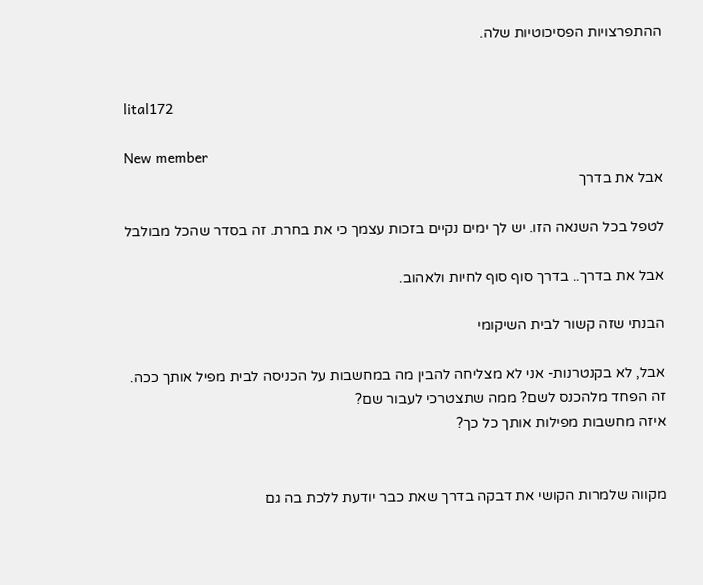ההתפרצויות הפסיכוטיות שלה.


lital172

New member
אבל את בדרך

לטפל בכל השנאה הזו. יש לך ימים נקיים בזכות עצמך כי את בחרת. זה בסדר שהכל מבולבל

אבל את בדרך.. בדרך סוף סוף לחיות ולאהוב.

הבנתי שזה קשור לבית השיקומי

אבל, לא בקנטרנות- אני לא מצליחה להבין מה במחשבות על הכניסה לבית מפיל אותך ככה.
זה הפחד מלהכנס לשם? ממה שתצטרכי לעבור שם?
איזה מחשבות מפילות אותך כל כך?


מקווה שלמרות הקושי את דבקה בדרך שאת כבר יודעת ללכת בה גם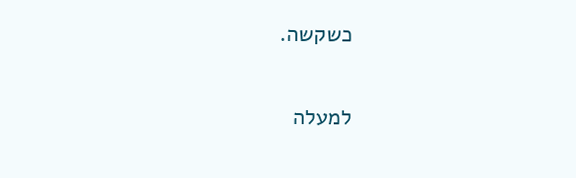כשקשה.

למעלה